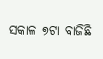ସକାଳ ୭ଟା ବାଜିଛି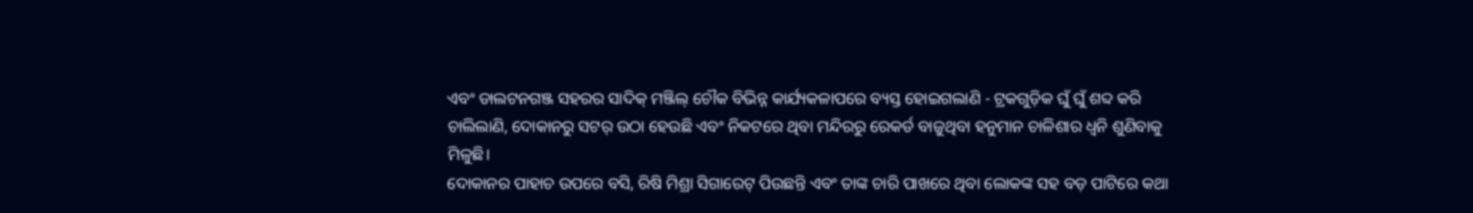ଏବଂ ଡାଲଟନଗଞ୍ଜ ସହରର ସାଦିକ୍ ମଞ୍ଜିଲ୍ ଚୌକ ବିଭିନ୍ନ କାର୍ଯ୍ୟକଳାପରେ ବ୍ୟସ୍ତ ହୋଇଗଲାଣି - ଟ୍ରକଗୁଡ଼ିକ ଘୁଁ ଘୁଁ ଶବ୍ଦ କରି ଚାଲିଲାଣି, ଦୋକାନରୁ ସଟର୍ ଉଠା ହେଉଛି ଏବଂ ନିକଟରେ ଥିବା ମନ୍ଦିରରୁ ରେକର୍ଡ ବାଜୁଥିବା ହନୁମାନ ଚାଳିଶାର ଧ୍ୱନି ଶୁଣିବାକୁ ମିଳୁଛି।
ଦୋକାନର ପାହାଚ ଉପରେ ବସି, ରିଷି ମିଶ୍ରା ସିଗାରେଟ୍ ପିଉଛନ୍ତି ଏବଂ ତାଙ୍କ ଚାରି ପାଖରେ ଥିବା ଲୋକଙ୍କ ସହ ବଡ଼ ପାଟିରେ କଥା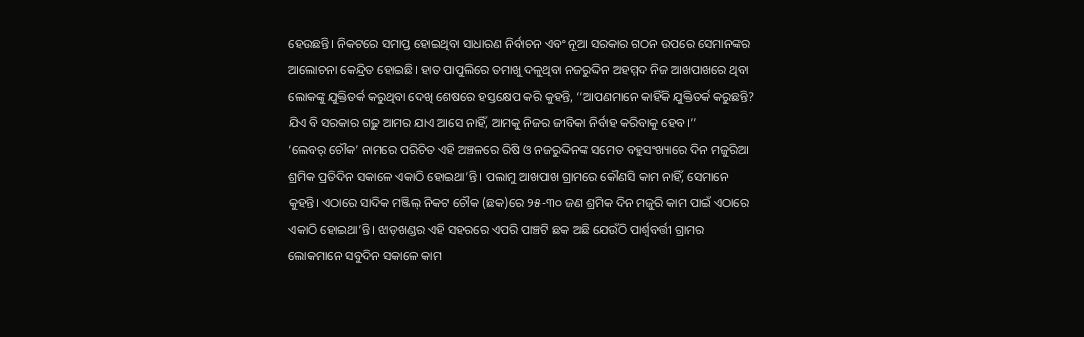ହେଉଛନ୍ତି। ନିକଟରେ ସମାପ୍ତ ହୋଇଥିବା ସାଧାରଣ ନିର୍ବାଚନ ଏବଂ ନୂଆ ସରକାର ଗଠନ ଉପରେ ସେମାନଙ୍କର ଆଲୋଚନା କେନ୍ଦ୍ରିତ ହୋଇଛି। ହାତ ପାପୁଲିରେ ତମାଖୁ ଦଳୁଥିବା ନଜରୁଦ୍ଦିନ ଅହମ୍ମଦ ନିଜ ଆଖପାଖରେ ଥିବା ଲୋକଙ୍କୁ ଯୁକ୍ତିତର୍କ କରୁଥିବା ଦେଖି ଶେଷରେ ହସ୍ତକ୍ଷେପ କରି କୁହନ୍ତି, ‘‘ଆପଣମାନେ କାହିଁକି ଯୁକ୍ତିତର୍କ କରୁଛନ୍ତି? ଯିଏ ବି ସରକାର ଗଢ଼ୁ ଆମର ଯାଏ ଆସେ ନାହିଁ, ଆମକୁ ନିଜର ଜୀବିକା ନିର୍ବାହ କରିବାକୁ ହେବ।’’
‘ଲେବର୍ ଚୌକ’ ନାମରେ ପରିଚିତ ଏହି ଅଞ୍ଚଳରେ ରିଷି ଓ ନଜରୁଦ୍ଦିନଙ୍କ ସମେତ ବହୁସଂଖ୍ୟାରେ ଦିନ ମଜୁରିଆ ଶ୍ରମିକ ପ୍ରତିଦିନ ସକାଳେ ଏକାଠି ହୋଇଥା’ନ୍ତି। ପଲାମୁ ଆଖପାଖ ଗ୍ରାମରେ କୌଣସି କାମ ନାହିଁ, ସେମାନେ କୁହନ୍ତି। ଏଠାରେ ସାଦିକ ମଞ୍ଜିଲ୍ ନିକଟ ଚୌକ (ଛକ)ରେ ୨୫-୩୦ ଜଣ ଶ୍ରମିକ ଦିନ ମଜୁରି କାମ ପାଇଁ ଏଠାରେ ଏକାଠି ହୋଇଥା’ନ୍ତି। ଝାଡ଼ଖଣ୍ଡର ଏହି ସହରରେ ଏପରି ପାଞ୍ଚଟି ଛକ ଅଛି ଯେଉଁଠି ପାର୍ଶ୍ୱବର୍ତ୍ତୀ ଗ୍ରାମର ଲୋକମାନେ ସବୁଦିନ ସକାଳେ କାମ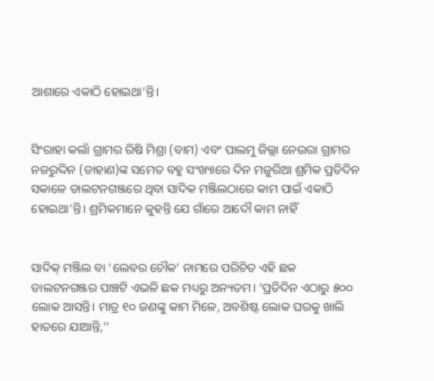ଆଶାରେ ଏକାଠି ହୋଇଥା’ନ୍ତି।


ସିଂରାହା କଲାଁ ଗ୍ରାମର ରିଷି ମିଶ୍ରା (ବାମ) ଏବଂ ପାଲମୁ ଜିଲ୍ଲା ନେଉରା ଗ୍ରାମର ନଜରୁଦ୍ଦିନ (ଡାହାଣ)ଙ୍କ ସମେତ ବହୁ ସଂଖ୍ୟାରେ ଦିନ ମଜୁରିଆ ଶ୍ରମିକ ପ୍ରତିଦିନ ସକାଳେ ଡାଲଟନଗଞ୍ଜରେ ଥିବା ସାଦିକ ମଞ୍ଜିଲଠାରେ କାମ ପାଇଁ ଏକାଠି ହୋଇଥା’ନ୍ତି। ଶ୍ରମିକମାନେ କୁହନ୍ତି ଯେ ଗାଁରେ ଆଦୌ କାମ ନାହିଁ


ସାଦିକ୍ ମଞ୍ଜିଲ ବା ‘ଲେବର ଚୌକ’ ନାମରେ ପରିଚିତ ଏହି ଛକ ଡାଲଟନଗଞ୍ଜର ପାଞ୍ଚଟି ଏଭଳି ଛକ ମଧ୍ୟରୁ ଅନ୍ୟତମ। ‘ପ୍ରତିଦିନ ଏଠାରୁ ୫୦୦ ଲୋକ ଆସନ୍ତି। ମାତ୍ର ୧୦ ଜଣଙ୍କୁ କାମ ମିଳେ, ଅବଶିଷ୍ଟ ଲୋକ ଘରକୁ ଖାଲି ହାତରେ ଯାଆନ୍ତି,’’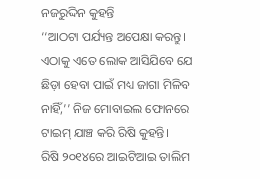ନଜରୁଦ୍ଦିନ କୁହନ୍ତି
‘‘ଆଠଟା ପର୍ଯ୍ୟନ୍ତ ଅପେକ୍ଷା କରନ୍ତୁ। ଏଠାକୁ ଏତେ ଲୋକ ଆସିଯିବେ ଯେ ଛିଡ଼ା ହେବା ପାଇଁ ମଧ୍ୟ ଜାଗା ମିଳିବ ନାହିଁ,’’ ନିଜ ମୋବାଇଲ ଫୋନରେ ଟାଇମ୍ ଯାଞ୍ଚ କରି ରିଷି କୁହନ୍ତି।
ରିଷି ୨୦୧୪ରେ ଆଇଟିଆଇ ତାଲିମ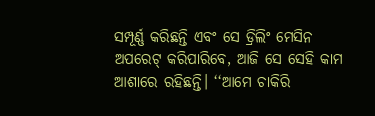ସମ୍ପୂର୍ଣ୍ଣ କରିଛନ୍ତି ଏବଂ ସେ ଡ୍ରିଲିଂ ମେସିନ ଅପରେଟ୍ କରିପାରିବେ, ଆଜି ସେ ସେହି କାମ ଆଶାରେ ରହିଛନ୍ତି। ‘‘ଆମେ ଚାକିରି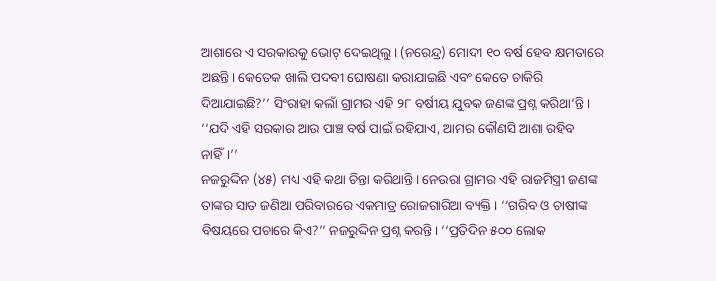ଆଶାରେ ଏ ସରକାରକୁ ଭୋଟ୍ ଦେଇଥିଲୁ। (ନରେନ୍ଦ୍ର) ମୋଦୀ ୧୦ ବର୍ଷ ହେବ କ୍ଷମତାରେ ଅଛନ୍ତି। କେତେକ ଖାଲି ପଦବୀ ଘୋଷଣା କରାଯାଇଛି ଏବଂ କେତେ ଚାକିରି ଦିଆଯାଇଛି?’’ ସିଂରାହା କଲାଁ ଗ୍ରାମର ଏହି ୨୮ ବର୍ଷୀୟ ଯୁବକ ଜଣଙ୍କ ପ୍ରଶ୍ନ କରିଥା’ନ୍ତି। ‘‘ଯଦି ଏହି ସରକାର ଆଉ ପାଞ୍ଚ ବର୍ଷ ପାଇଁ ରହିଯାଏ, ଆମର କୌଣସି ଆଶା ରହିବ ନାହିଁ।’’
ନଜରୁଦ୍ଦିନ (୪୫) ମଧ୍ୟ ଏହି କଥା ଚିନ୍ତା କରିଥାନ୍ତି। ନେଉରା ଗ୍ରାମର ଏହି ରାଜମିସ୍ତ୍ରୀ ଜଣଙ୍କ ତାଙ୍କର ସାତ ଜଣିଆ ପରିବାରରେ ଏକମାତ୍ର ରୋଜଗାରିଆ ବ୍ୟକ୍ତି । ‘‘ଗରିବ ଓ ଚାଷୀଙ୍କ ବିଷୟରେ ପଚାରେ କିଏ?’’ ନଜରୁଦ୍ଦିନ ପ୍ରଶ୍ନ କରନ୍ତି। ‘‘ପ୍ରତିଦିନ ୫୦୦ ଲୋକ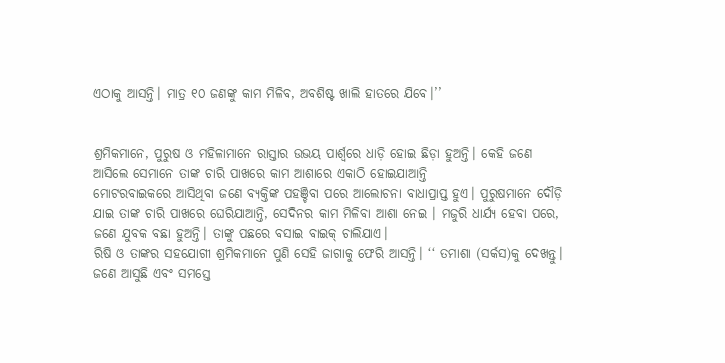ଏଠାକୁ ଆସନ୍ତି। ମାତ୍ର ୧୦ ଜଣଙ୍କୁ କାମ ମିଳିବ, ଅବଶିଷ୍ଟ ଖାଲି ହାତରେ ଯିବେ।’’


ଶ୍ରମିକମାନେ, ପୁରୁଷ ଓ ମହିଳାମାନେ ରାସ୍ତାର ଉଭୟ ପାର୍ଶ୍ୱରେ ଧାଡ଼ି ହୋଇ ଛିଡ଼ା ହୁଅନ୍ତି। କେହି ଜଣେ ଆସିଲେ ସେମାନେ ତାଙ୍କ ଚାରି ପାଖରେ କାମ ଆଶାରେ ଏକାଠି ହୋଇଯାଆନ୍ତି
ମୋଟରବାଇକରେ ଆସିଥିବା ଜଣେ ବ୍ୟକ୍ତିଙ୍କ ପହଞ୍ଚିବା ପରେ ଆଲୋଚନା ବାଧାପ୍ରାପ୍ତ ହୁଏ। ପୁରୁଷମାନେ ଦୌଡ଼ି ଯାଇ ତାଙ୍କ ଚାରି ପାଖରେ ଘେରିଯାଆନ୍ତି, ସେଦିନର କାମ ମିଳିବା ଆଶା ନେଇ । ମଜୁରି ଧାର୍ଯ୍ୟ ହେବା ପରେ, ଜଣେ ଯୁବକ ବଛା ହୁଅନ୍ତି। ତାଙ୍କୁ ପଛରେ ବସାଇ ବାଇକ୍ ଚାଲିଯାଏ।
ରିଷି ଓ ତାଙ୍କର ସହଯୋଗୀ ଶ୍ରମିକମାନେ ପୁଣି ସେହି ଜାଗାକୁ ଫେରି ଆସନ୍ତି। ‘‘ ତମାଶା (ସର୍କସ)କୁ ଦେଖନ୍ତୁ। ଜଣେ ଆସୁଛି ଏବଂ ସମସ୍ତେ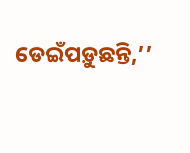ଡେଇଁପଡ଼ୁଛନ୍ତି,’’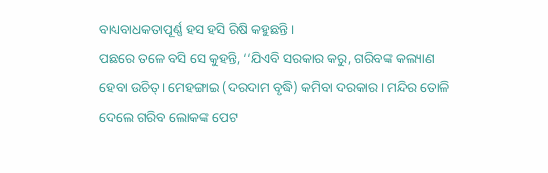ବାଧ୍ୟବାଧକତାପୂର୍ଣ୍ଣ ହସ ହସି ରିଷି କହୁଛନ୍ତି।
ପଛରେ ତଳେ ବସି ସେ କୁହନ୍ତି, ‘‘ଯିଏବି ସରକାର କରୁ, ଗରିବଙ୍କ କଲ୍ୟାଣ ହେବା ଉଚିତ୍। ମେହଙ୍ଗାଇ (ଦରଦାମ ବୃଦ୍ଧି) କମିବା ଦରକାର। ମନ୍ଦିର ତୋଳି ଦେଲେ ଗରିବ ଲୋକଙ୍କ ପେଟ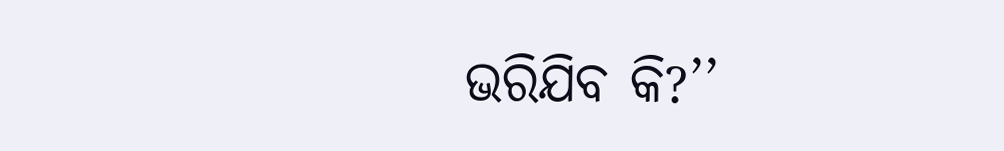ଭରିଯିବ କି?’’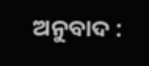ଅନୁବାଦ :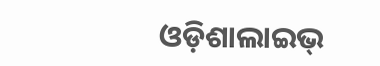ଓଡ଼ିଶାଲାଇଭ୍